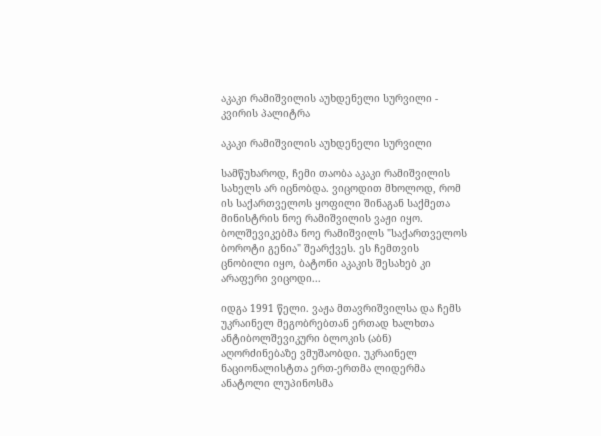აკაკი რამიშვილის აუხდენელი სურვილი - კვირის პალიტრა

აკაკი რამიშვილის აუხდენელი სურვილი

სამწუხაროდ, ჩემი თაობა აკაკი რამიშვილის სახელს არ იცნობდა. ვიცოდით მხოლოდ, რომ ის საქართველოს ყოფილი შინაგან საქმეთა მინისტრის ნოე რამიშვილის ვაჟი იყო. ბოლშევიკებმა ნოე რამიშვილს "საქართველოს ბოროტი გენია" შეარქვეს. ეს ჩემთვის ცნობილი იყო, ბატონი აკაკის შესახებ კი არაფერი ვიცოდი...

იდგა 1991 წელი. ვაჟა მთავრიშვილსა და ჩემს უკრაინელ მეგობრებთან ერთად ხალხთა ანტიბოლშევიკური ბლოკის (აბნ) აღორძინებაზე ვმუშაობდი. უკრაინელ ნაციონალისტთა ერთ-ერთმა ლიდერმა ანატოლი ლუპინოსმა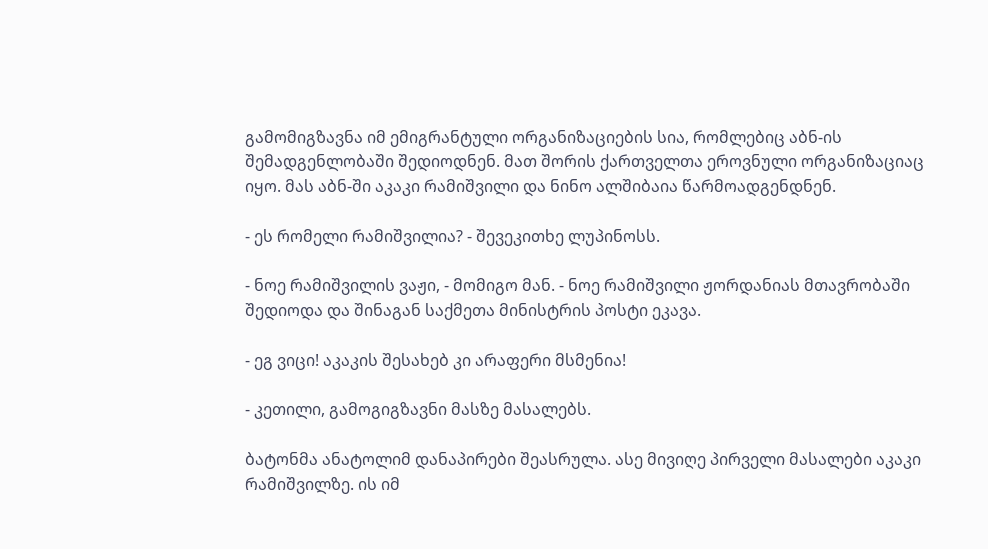გამომიგზავნა იმ ემიგრანტული ორგანიზაციების სია, რომლებიც აბნ-ის შემადგენლობაში შედიოდნენ. მათ შორის ქართველთა ეროვნული ორგანიზაციაც იყო. მას აბნ-ში აკაკი რამიშვილი და ნინო ალშიბაია წარმოადგენდნენ.

- ეს რომელი რამიშვილია? - შევეკითხე ლუპინოსს.

- ნოე რამიშვილის ვაჟი, - მომიგო მან. - ნოე რამიშვილი ჟორდანიას მთავრობაში შედიოდა და შინაგან საქმეთა მინისტრის პოსტი ეკავა.

- ეგ ვიცი! აკაკის შესახებ კი არაფერი მსმენია!

- კეთილი, გამოგიგზავნი მასზე მასალებს.

ბატონმა ანატოლიმ დანაპირები შეასრულა. ასე მივიღე პირველი მასალები აკაკი რამიშვილზე. ის იმ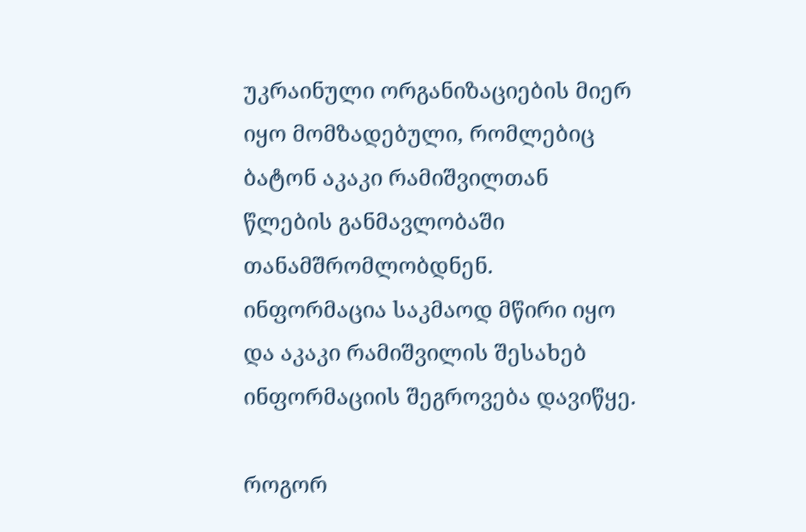უკრაინული ორგანიზაციების მიერ იყო მომზადებული, რომლებიც ბატონ აკაკი რამიშვილთან წლების განმავლობაში თანამშრომლობდნენ. ინფორმაცია საკმაოდ მწირი იყო და აკაკი რამიშვილის შესახებ ინფორმაციის შეგროვება დავიწყე.

როგორ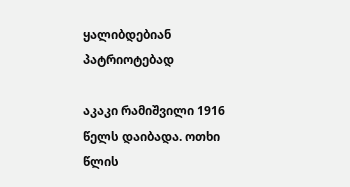ყალიბდებიან პატრიოტებად

აკაკი რამიშვილი 1916 წელს დაიბადა. ოთხი წლის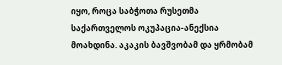იყო, როცა საბჭოთა რუსეთმა საქართველოს ოკუპაცია-ანექსია მოახდინა. აკაკის ბავშვობამ და ყრმობამ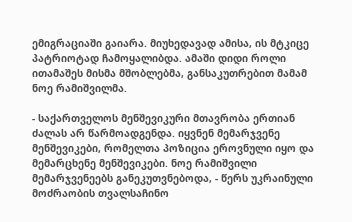ემიგრაციაში გაიარა. მიუხედავად ამისა, ის მტკიცე პატრიოტად ჩამოყალიბდა. ამაში დიდი როლი ითამაშეს მისმა მშობლებმა, განსაკუთრებით მამამ ნოე რამიშვილმა.

- საქართველოს მენშევიკური მთავრობა ერთიან ძალას არ წარმოადგენდა. იყვნენ მემარჯვენე მენშევიკები, რომელთა პოზიცია ეროვნული იყო და მემარცხენე მენშევიკები. ნოე რამიშვილი მემარჯვენეებს განეკუთვნებოდა, - წერს უკრაინული მოძრაობის თვალსაჩინო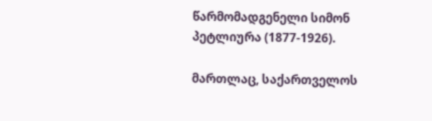წარმომადგენელი სიმონ პეტლიურა (1877-1926).

მართლაც, საქართველოს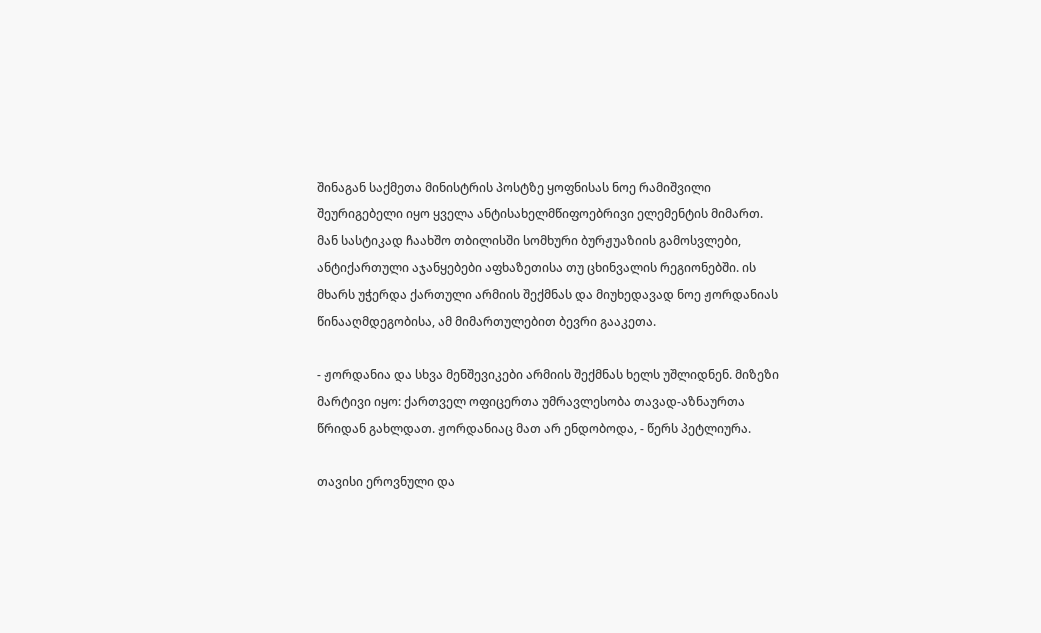შინაგან საქმეთა მინისტრის პოსტზე ყოფნისას ნოე რამიშვილი შეურიგებელი იყო ყველა ანტისახელმწიფოებრივი ელემენტის მიმართ. მან სასტიკად ჩაახშო თბილისში სომხური ბურჟუაზიის გამოსვლები, ანტიქართული აჯანყებები აფხაზეთისა თუ ცხინვალის რეგიონებში. ის მხარს უჭერდა ქართული არმიის შექმნას და მიუხედავად ნოე ჟორდანიას წინააღმდეგობისა, ამ მიმართულებით ბევრი გააკეთა.

- ჟორდანია და სხვა მენშევიკები არმიის შექმნას ხელს უშლიდნენ. მიზეზი მარტივი იყო: ქართველ ოფიცერთა უმრავლესობა თავად-აზნაურთა წრიდან გახლდათ. ჟორდანიაც მათ არ ენდობოდა, - წერს პეტლიურა.

თავისი ეროვნული და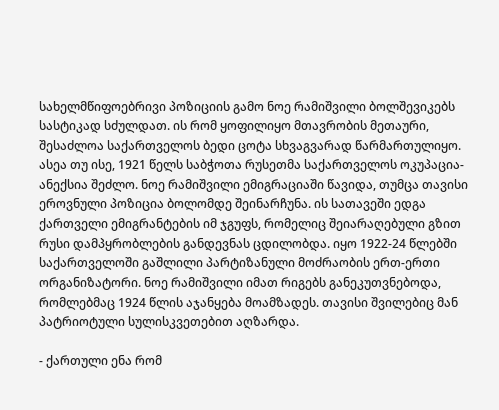სახელმწიფოებრივი პოზიციის გამო ნოე რამიშვილი ბოლშევიკებს სასტიკად სძულდათ. ის რომ ყოფილიყო მთავრობის მეთაური, შესაძლოა საქართველოს ბედი ცოტა სხვაგვარად წარმართულიყო. ასეა თუ ისე, 1921 წელს საბჭოთა რუსეთმა საქართველოს ოკუპაცია-ანექსია შეძლო. ნოე რამიშვილი ემიგრაციაში წავიდა, თუმცა თავისი ეროვნული პოზიცია ბოლომდე შეინარჩუნა. ის სათავეში ედგა ქართველი ემიგრანტების იმ ჯგუფს, რომელიც შეიარაღებული გზით რუსი დამპყრობლების განდევნას ცდილობდა. იყო 1922-24 წლებში საქართველოში გაშლილი პარტიზანული მოძრაობის ერთ-ერთი ორგანიზატორი. ნოე რამიშვილი იმათ რიგებს განეკუთვნებოდა, რომლებმაც 1924 წლის აჯანყება მოამზადეს. თავისი შვილებიც მან პატრიოტული სულისკვეთებით აღზარდა.

- ქართული ენა რომ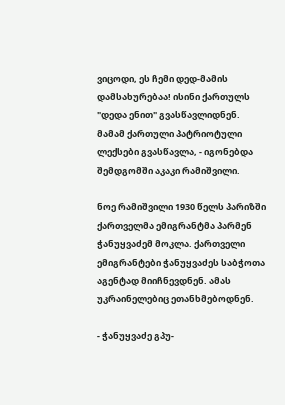ვიცოდი, ეს ჩემი დედ-მამის დამსახურებაა! ისინი ქართულს "დედა ენით" გვასწავლიდნენ. მამამ ქართული პატრიოტული ლექსები გვასწავლა, - იგონებდა შემდგომში აკაკი რამიშვილი.

ნოე რამიშვილი 1930 წელს პარიზში ქართველმა ემიგრანტმა პარმენ ჭანუყვაძემ მოკლა. ქართველი ემიგრანტები ჭანუყვაძეს საბჭოთა აგენტად მიიჩნევდნენ. ამას უკრაინელებიც ეთანხმებოდნენ.

- ჭანუყვაძე გპუ-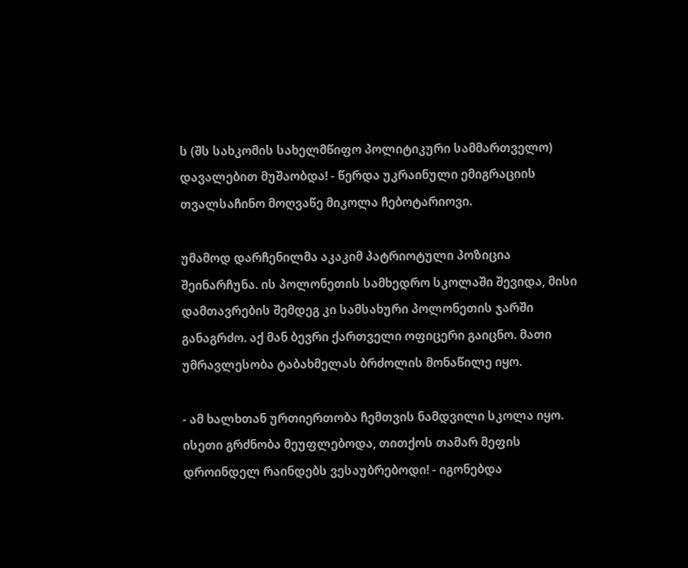ს (შს სახკომის სახელმწიფო პოლიტიკური სამმართველო) დავალებით მუშაობდა! - წერდა უკრაინული ემიგრაციის თვალსაჩინო მოღვაწე მიკოლა ჩებოტარიოვი.

უმამოდ დარჩენილმა აკაკიმ პატრიოტული პოზიცია შეინარჩუნა. ის პოლონეთის სამხედრო სკოლაში შევიდა, მისი დამთავრების შემდეგ კი სამსახური პოლონეთის ჯარში განაგრძო. აქ მან ბევრი ქართველი ოფიცერი გაიცნო. მათი უმრავლესობა ტაბახმელას ბრძოლის მონაწილე იყო.

- ამ ხალხთან ურთიერთობა ჩემთვის ნამდვილი სკოლა იყო. ისეთი გრძნობა მეუფლებოდა, თითქოს თამარ მეფის დროინდელ რაინდებს ვესაუბრებოდი! - იგონებდა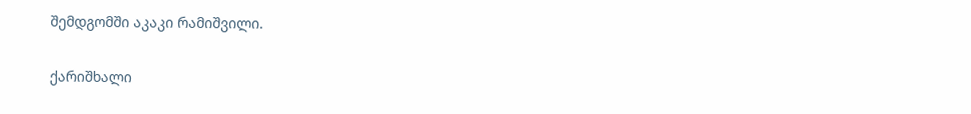შემდგომში აკაკი რამიშვილი.

ქარიშხალი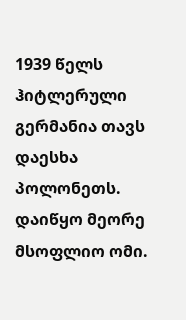1939 წელს ჰიტლერული გერმანია თავს დაესხა პოლონეთს. დაიწყო მეორე მსოფლიო ომი.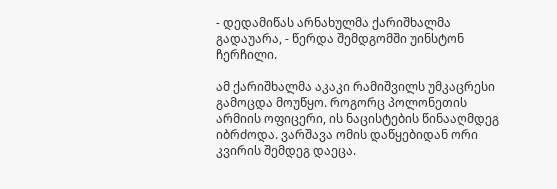- დედამიწას არნახულმა ქარიშხალმა გადაუარა, - წერდა შემდგომში უინსტონ ჩერჩილი.

ამ ქარიშხალმა აკაკი რამიშვილს უმკაცრესი გამოცდა მოუწყო. როგორც პოლონეთის არმიის ოფიცერი, ის ნაცისტების წინააღმდეგ იბრძოდა. ვარშავა ომის დაწყებიდან ორი კვირის შემდეგ დაეცა.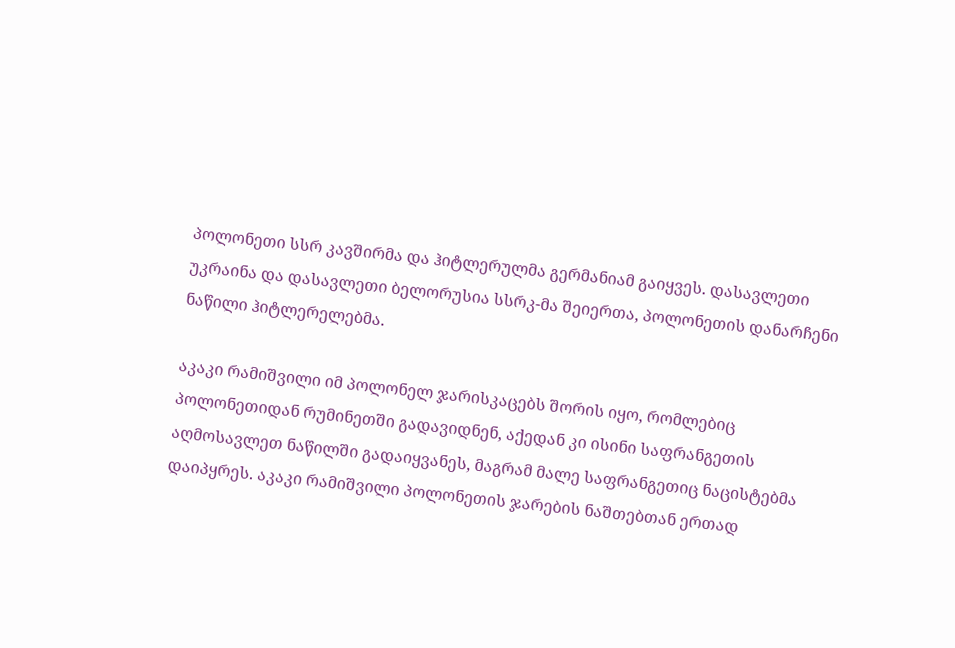პოლონეთი სსრ კავშირმა და ჰიტლერულმა გერმანიამ გაიყვეს. დასავლეთი უკრაინა და დასავლეთი ბელორუსია სსრკ-მა შეიერთა, პოლონეთის დანარჩენი ნაწილი ჰიტლერელებმა.

აკაკი რამიშვილი იმ პოლონელ ჯარისკაცებს შორის იყო, რომლებიც პოლონეთიდან რუმინეთში გადავიდნენ, აქედან კი ისინი საფრანგეთის აღმოსავლეთ ნაწილში გადაიყვანეს, მაგრამ მალე საფრანგეთიც ნაცისტებმა დაიპყრეს. აკაკი რამიშვილი პოლონეთის ჯარების ნაშთებთან ერთად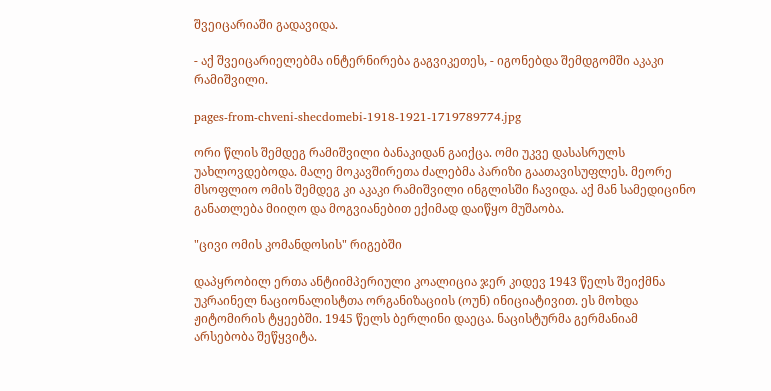შვეიცარიაში გადავიდა.

- აქ შვეიცარიელებმა ინტერნირება გაგვიკეთეს, - იგონებდა შემდგომში აკაკი რამიშვილი.

pages-from-chveni-shecdomebi-1918-1921-1719789774.jpg

ორი წლის შემდეგ რამიშვილი ბანაკიდან გაიქცა. ომი უკვე დასასრულს უახლოვდებოდა. მალე მოკავშირეთა ძალებმა პარიზი გაათავისუფლეს. მეორე მსოფლიო ომის შემდეგ კი აკაკი რამიშვილი ინგლისში ჩავიდა. აქ მან სამედიცინო განათლება მიიღო და მოგვიანებით ექიმად დაიწყო მუშაობა.

"ცივი ომის კომანდოსის" რიგებში

დაპყრობილ ერთა ანტიიმპერიული კოალიცია ჯერ კიდევ 1943 წელს შეიქმნა უკრაინელ ნაციონალისტთა ორგანიზაციის (ოუნ) ინიციატივით. ეს მოხდა ჟიტომირის ტყეებში. 1945 წელს ბერლინი დაეცა. ნაცისტურმა გერმანიამ არსებობა შეწყვიტა.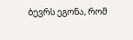ბევრს ეგონა, რომ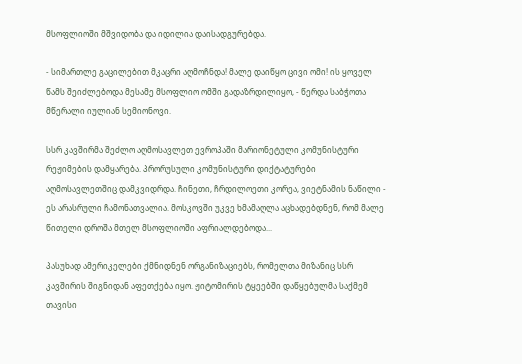მსოფლიოში მშვიდობა და იდილია დაისადგურებდა.

- სიმართლე გაცილებით მკაცრი აღმოჩნდა! მალე დაიწყო ცივი ომი! ის ყოველ წამს შეიძლებოდა მესამე მსოფლიო ომში გადაზრდილიყო, - წერდა საბჭოთა მწერალი იულიან სემიონოვი.

სსრ კავშირმა შეძლო აღმოსავლეთ ევროპაში მარიონეტული კომუნისტური რეჟიმების დამყარება. პრორუსული კომუნისტური დიქტატურები აღმოსავლეთშიც დამკვიდრდა. ჩინეთი, ჩრდილოეთი კორეა, ვიეტნამის ნაწილი - ეს არასრული ჩამონათვალია. მოსკოვში უკვე ხმამაღლა აცხადებდნენ, რომ მალე წითელი დროშა მთელ მსოფლიოში აფრიალდებოდა...

პასუხად ამერიკელები ქმნიდნენ ორგანიზაციებს, რომელთა მიზანიც სსრ კავშირის შიგნიდან აფეთქება იყო. ჟიტომირის ტყეებში დაწყებულმა საქმემ თავისი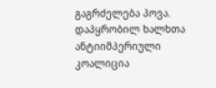გაგრძელება პოვა. დაპყრობილ ხალხთა ანტიიმპერიული კოალიცია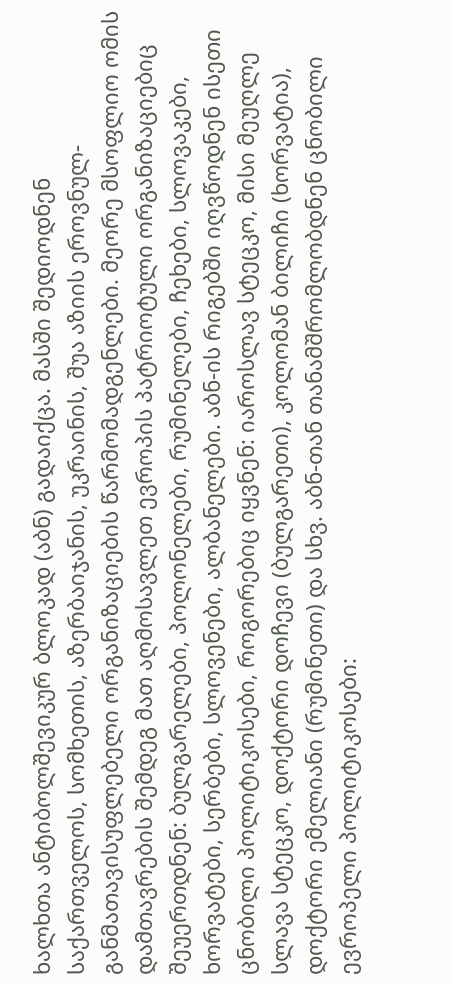ხალხთა ანტიბოლშევიკურ ბლოკად (აბნ) გადაიქცა. მასში შედიოდნენ საქართველოს, სომხეთის, აზერბაიჯანის, უკრაინის, შუა აზიის ეროვნულ-განმათავისუფლებელი ორგანიზაციების წარმომადგენლები. მეორე მსოფლიო ომის დამთავრების შემდეგ მათ აღმოსავლეთ ევროპის პატრიოტული ორგანიზაციებიც შეუერთდნენ: ბულგარელები, პოლონელები, რუმინელები, ჩეხები, სლოვაკები, ხორვატები, სერბები, სლოვენები, ალბანელები. აბნ-ის რიგებში იღვწოდნენ ისეთი ცნობილი პოლიტიკოსები, როგორებიც იყვნენ: იაროსლავ სტეცკო, მისი მეუღლე სლავა სტეცკო, დოქტორი დოჩევი (ბულგარეთი), კოლომან ბილიჩი (ხორვატია), დოქტორი ემელიანი (რუმინეთი) და სხვ. აბნ-თან თანამშრომლობდნენ ცნობილი ევროპელი პოლიტიკოსები: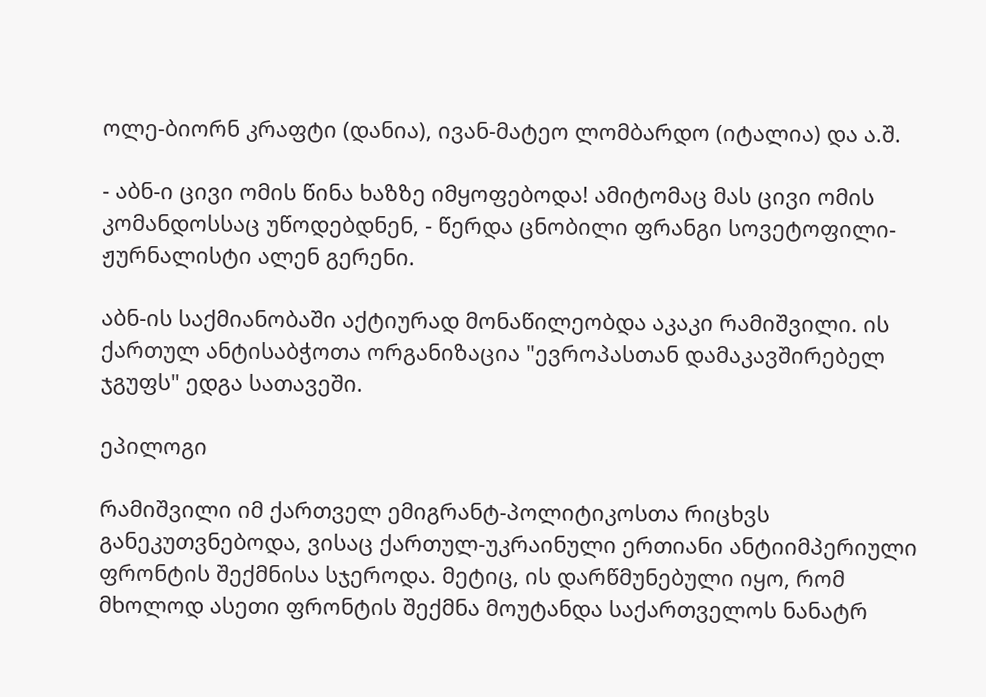ოლე-ბიორნ კრაფტი (დანია), ივან-მატეო ლომბარდო (იტალია) და ა.შ.

- აბნ-ი ცივი ომის წინა ხაზზე იმყოფებოდა! ამიტომაც მას ცივი ომის კომანდოსსაც უწოდებდნენ, - წერდა ცნობილი ფრანგი სოვეტოფილი-ჟურნალისტი ალენ გერენი.

აბნ-ის საქმიანობაში აქტიურად მონაწილეობდა აკაკი რამიშვილი. ის ქართულ ანტისაბჭოთა ორგანიზაცია "ევროპასთან დამაკავშირებელ ჯგუფს" ედგა სათავეში.

ეპილოგი

რამიშვილი იმ ქართველ ემიგრანტ-პოლიტიკოსთა რიცხვს განეკუთვნებოდა, ვისაც ქართულ-უკრაინული ერთიანი ანტიიმპერიული ფრონტის შექმნისა სჯეროდა. მეტიც, ის დარწმუნებული იყო, რომ მხოლოდ ასეთი ფრონტის შექმნა მოუტანდა საქართველოს ნანატრ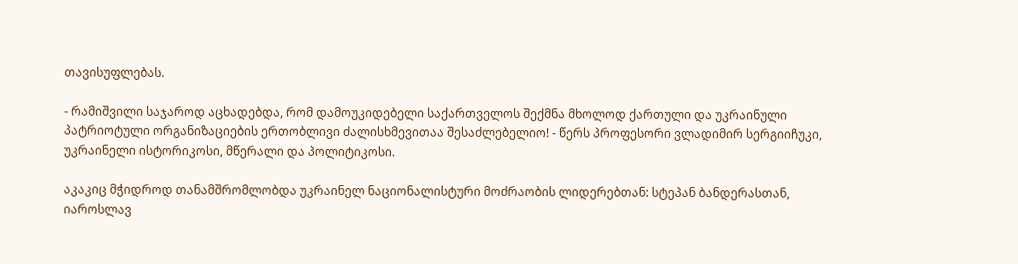თავისუფლებას.

- რამიშვილი საჯაროდ აცხადებდა, რომ დამოუკიდებელი საქართველოს შექმნა მხოლოდ ქართული და უკრაინული პატრიოტული ორგანიზაციების ერთობლივი ძალისხმევითაა შესაძლებელიო! - წერს პროფესორი ვლადიმირ სერგიიჩუკი, უკრაინელი ისტორიკოსი, მწერალი და პოლიტიკოსი.

აკაკიც მჭიდროდ თანამშრომლობდა უკრაინელ ნაციონალისტური მოძრაობის ლიდერებთან: სტეპან ბანდერასთან, იაროსლავ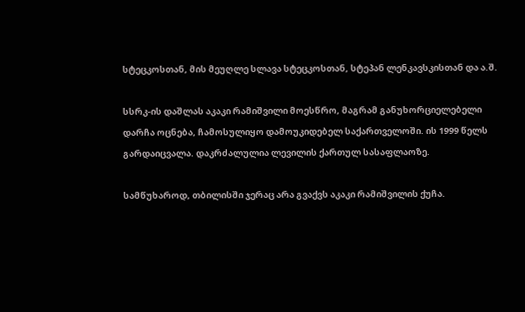სტეცკოსთან, მის მეუღლე სლავა სტეცკოსთან, სტეპან ლენკავსკისთან და ა.შ.

სსრკ-ის დაშლას აკაკი რამიშვილი მოესწრო, მაგრამ განუხორციელებელი დარჩა ოცნება, ჩამოსულიყო დამოუკიდებელ საქართველოში. ის 1999 წელს გარდაიცვალა. დაკრძალულია ლევილის ქართულ სასაფლაოზე.

სამწუხაროდ, თბილისში ჯერაც არა გვაქვს აკაკი რამიშვილის ქუჩა.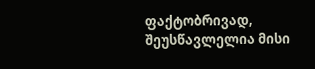ფაქტობრივად, შეუსწავლელია მისი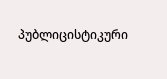პუბლიცისტიკური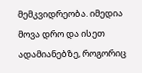მემკვიდრეობა. იმედია მოვა დრო და ისეთ ადამიანებზე, როგორიც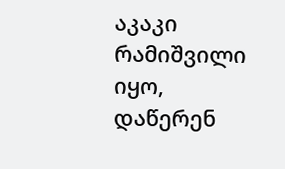აკაკი რამიშვილი იყო, დაწერენ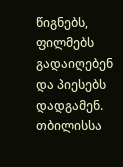წიგნებს, ფილმებს გადაიღებენ და პიესებს დადგამენ. თბილისსა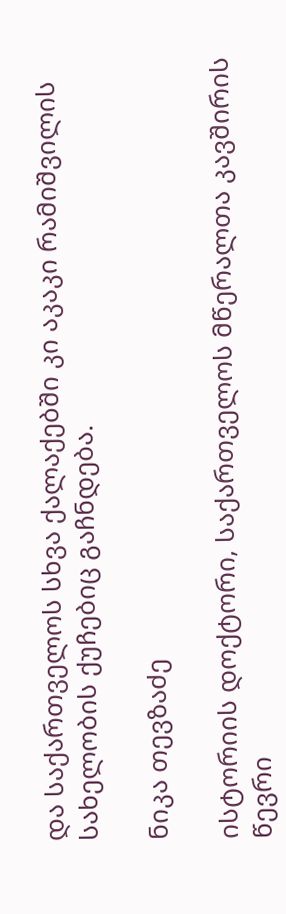და საქართველოს სხვა ქალაქებში კი აკაკი რამიშვილის სახელობის ქუჩებიც გაჩნდება.

ნიკა თევზაძე

ისტორიის დოქტორი, საქართველოს მწერალთა კავშირის წევრი